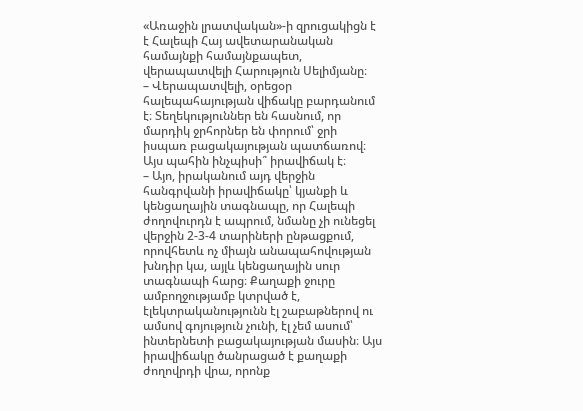«Առաջին լրատվական»-ի զրուցակիցն է է Հալեպի Հայ ավետարանական համայնքի համայնքապետ, վերապատվելի Հարություն Սելիմյանը։
– Վերապատվելի, օրեցօր հալեպահայության վիճակը բարդանում է։ Տեղեկություններ են հասնում, որ մարդիկ ջրհորներ են փորում՝ ջրի իսպառ բացակայության պատճառով։ Այս պահին ինչպիսի՞ իրավիճակ է։
– Այո, իրականում այդ վերջին հանգրվանի իրավիճակը՝ կյանքի և կենցաղային տագնապը, որ Հալեպի ժողովուրդն է ապրում, նմանը չի ունեցել վերջին 2-3-4 տարիների ընթացքում, որովհետև ոչ միայն անապահովության խնդիր կա, այլև կենցաղային սուր տագնապի հարց։ Քաղաքի ջուրը ամբողջությամբ կտրված է, էլեկտրականությունն էլ շաբաթներով ու ամսով գոյություն չունի, էլ չեմ ասում՝ ինտերնետի բացակայության մասին։ Այս իրավիճակը ծանրացած է քաղաքի ժողովրդի վրա, որոնք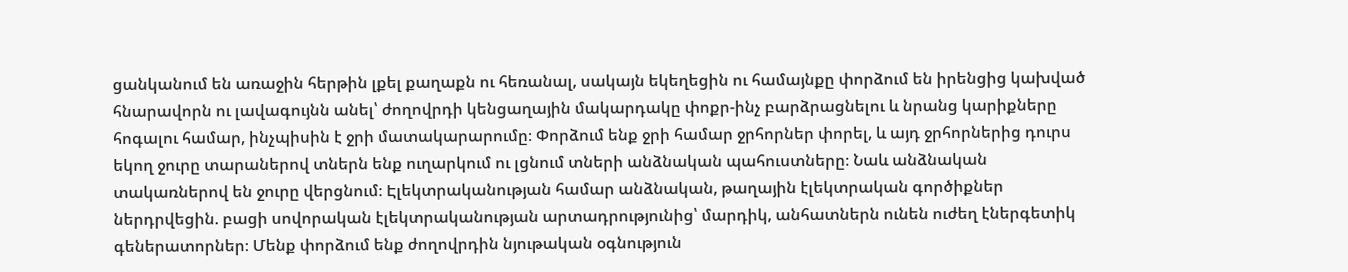ցանկանում են առաջին հերթին լքել քաղաքն ու հեռանալ, սակայն եկեղեցին ու համայնքը փորձում են իրենցից կախված հնարավորն ու լավագույնն անել՝ ժողովրդի կենցաղային մակարդակը փոքր-ինչ բարձրացնելու և նրանց կարիքները հոգալու համար, ինչպիսին է ջրի մատակարարումը։ Փորձում ենք ջրի համար ջրհորներ փորել, և այդ ջրհորներից դուրս եկող ջուրը տարաներով տներն ենք ուղարկում ու լցնում տների անձնական պահուստները։ Նաև անձնական տակառներով են ջուրը վերցնում։ Էլեկտրականության համար անձնական, թաղային էլեկտրական գործիքներ ներդրվեցին. բացի սովորական էլեկտրականության արտադրությունից՝ մարդիկ, անհատներն ունեն ուժեղ էներգետիկ գեներատորներ։ Մենք փորձում ենք ժողովրդին նյութական օգնություն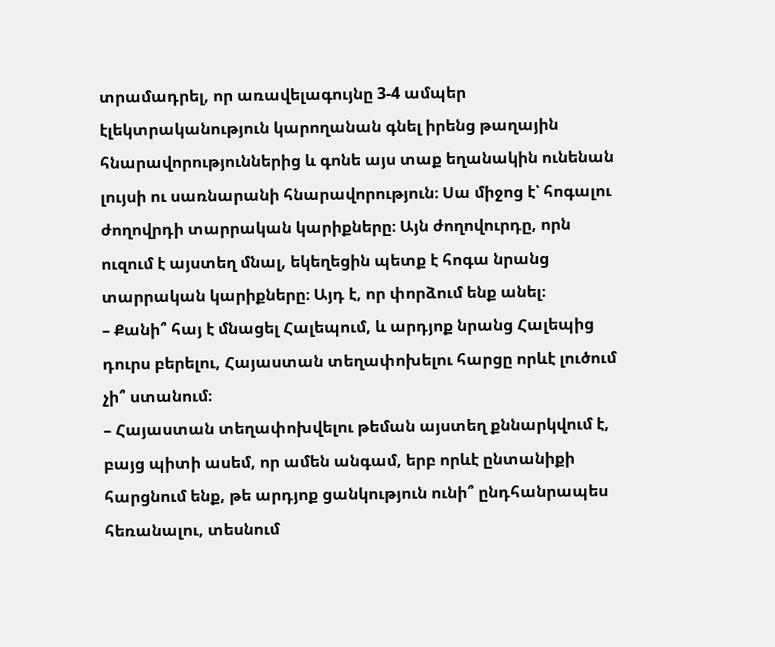տրամադրել, որ առավելագույնը 3-4 ամպեր էլեկտրականություն կարողանան գնել իրենց թաղային հնարավորություններից և գոնե այս տաք եղանակին ունենան լույսի ու սառնարանի հնարավորություն։ Սա միջոց է՝ հոգալու ժողովրդի տարրական կարիքները։ Այն ժողովուրդը, որն ուզում է այստեղ մնալ, եկեղեցին պետք է հոգա նրանց տարրական կարիքները։ Այդ է, որ փորձում ենք անել։
– Քանի՞ հայ է մնացել Հալեպում, և արդյոք նրանց Հալեպից դուրս բերելու, Հայաստան տեղափոխելու հարցը որևէ լուծում չի՞ ստանում։
– Հայաստան տեղափոխվելու թեման այստեղ քննարկվում է, բայց պիտի ասեմ, որ ամեն անգամ, երբ որևէ ընտանիքի հարցնում ենք, թե արդյոք ցանկություն ունի՞ ընդհանրապես հեռանալու, տեսնում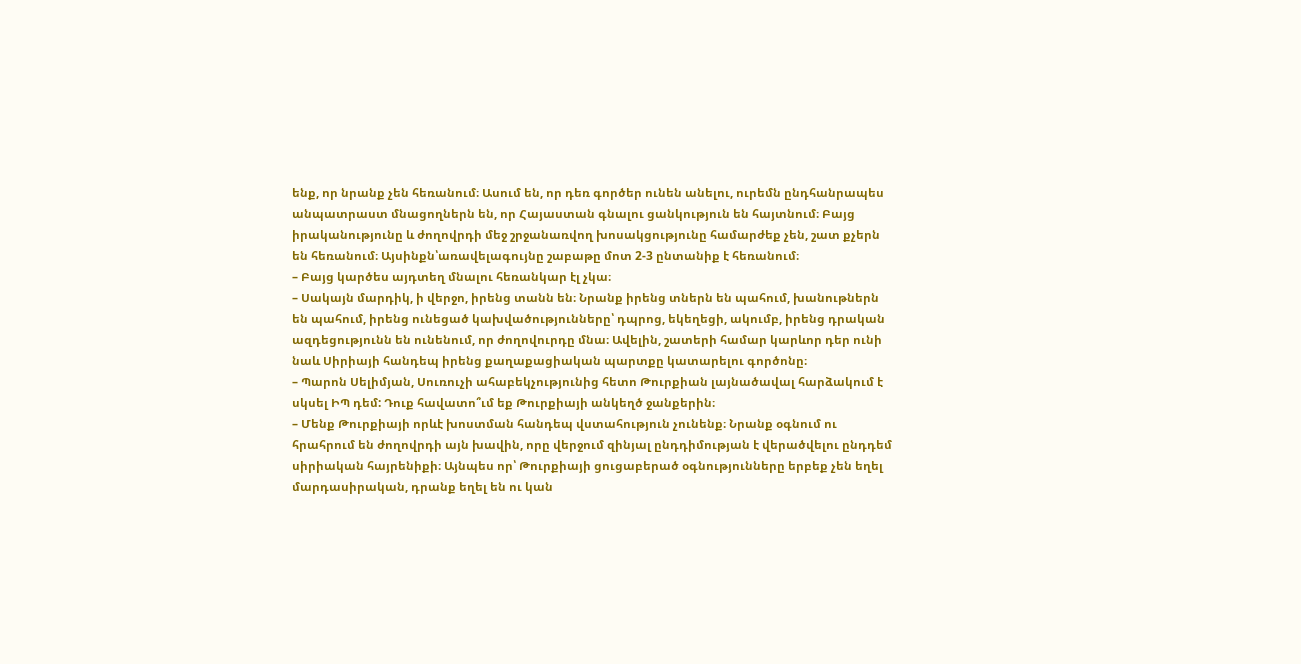ենք, որ նրանք չեն հեռանում։ Ասում են, որ դեռ գործեր ունեն անելու, ուրեմն ընդհանրապես անպատրաստ մնացողներն են, որ Հայաստան գնալու ցանկություն են հայտնում։ Բայց իրականությունը և ժողովրդի մեջ շրջանառվող խոսակցությունը համարժեք չեն, շատ քչերն են հեռանում։ Այսինքն՝առավելագույնը շաբաթը մոտ 2-3 ընտանիք է հեռանում։
– Բայց կարծես այդտեղ մնալու հեռանկար էլ չկա։
– Սակայն մարդիկ, ի վերջո, իրենց տանն են։ Նրանք իրենց տներն են պահում, խանութներն են պահում, իրենց ունեցած կախվածությունները՝ դպրոց, եկեղեցի, ակումբ, իրենց դրական ազդեցությունն են ունենում, որ ժողովուրդը մնա։ Ավելին, շատերի համար կարևոր դեր ունի նաև Սիրիայի հանդեպ իրենց քաղաքացիական պարտքը կատարելու գործոնը։
– Պարոն Սելիմյան, Սուռուչի ահաբեկչությունից հետո Թուրքիան լայնածավալ հարձակում է սկսել ԻՊ դեմ: Դուք հավատո՞ւմ եք Թուրքիայի անկեղծ ջանքերին։
– Մենք Թուրքիայի որևէ խոստման հանդեպ վստահություն չունենք։ Նրանք օգնում ու հրահրում են ժողովրդի այն խավին, որը վերջում զինյալ ընդդիմության է վերածվելու ընդդեմ սիրիական հայրենիքի։ Այնպես որ՝ Թուրքիայի ցուցաբերած օգնությունները երբեք չեն եղել մարդասիրական, դրանք եղել են ու կան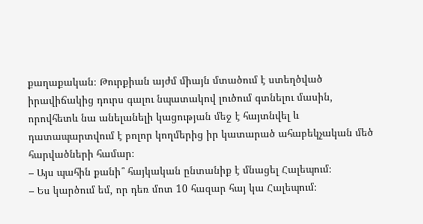քաղաքական։ Թուրքիան այժմ միայն մտածում է ստեղծված իրավիճակից դուրս գալու նպատակով լուծում գտնելու մասին, որովհետև նա անելանելի կացության մեջ է հայտնվել և դատապարտվում է բոլոր կողմերից իր կատարած ահաբեկչական մեծ հարվածների համար։
– Այս պահին քանի՞ հայկական ընտանիք է մնացել Հալեպում։
– Ես կարծում եմ, որ դեռ մոտ 10 հազար հայ կա Հալեպում։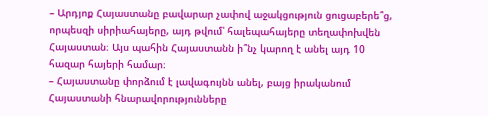– Արդյոք Հայաստանը բավարար չափով աջակցություն ցուցաբերե՞ց, որպեսզի սիրիահայերը, այդ թվում՝ հալեպահայերը տեղափոխվեն Հայաստան։ Այս պահին Հայաստանն ի՞նչ կարող է անել այդ 10 հազար հայերի համար։
– Հայաստանը փորձում է լավագույնն անել, բայց իրականում Հայաստանի հնարավորությունները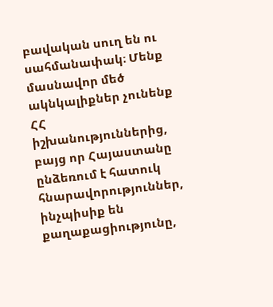բավական սուղ են ու սահմանափակ։ Մենք մասնավոր մեծ ակնկալիքներ չունենք ՀՀ իշխանություններից, բայց որ Հայաստանը ընձեռում է հատուկ հնարավորություններ, ինչպիսիք են քաղաքացիությունը,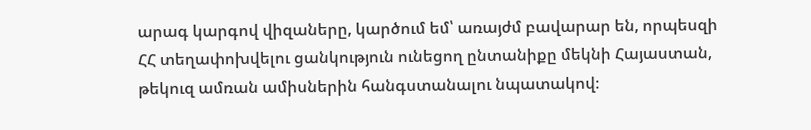արագ կարգով վիզաները, կարծում եմ՝ առայժմ բավարար են, որպեսզի ՀՀ տեղափոխվելու ցանկություն ունեցող ընտանիքը մեկնի Հայաստան, թեկուզ ամռան ամիսներին հանգստանալու նպատակով։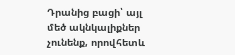Դրանից բացի՝ այլ մեծ ակնկալիքներ չունենք, որովհետև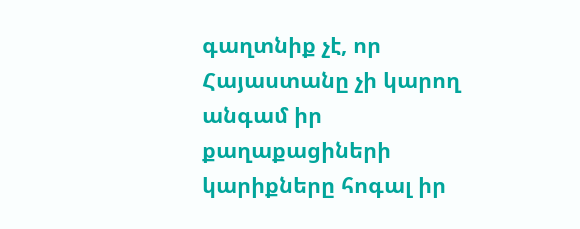գաղտնիք չէ, որ Հայաստանը չի կարող անգամ իր քաղաքացիների կարիքները հոգալ իր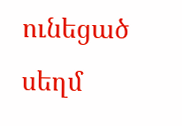ունեցած սեղմ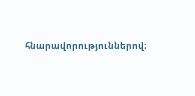հնարավորություններով։